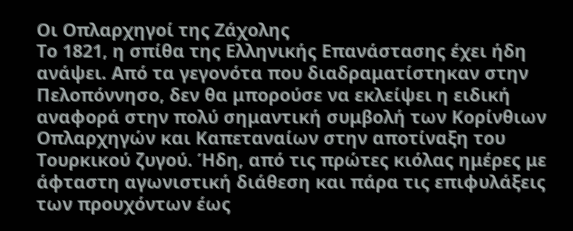Οι Οπλαρχηγοί της Ζάχολης
Το 1821, η σπίθα της Ελληνικής Επανάστασης έχει ήδη ανάψει. Από τα γεγονότα που διαδραματίστηκαν στην Πελοπόννησο, δεν θα μπορούσε να εκλείψει η ειδική αναφορά στην πολύ σημαντική συμβολή των Κορίνθιων Οπλαρχηγών και Καπεταναίων στην αποτίναξη του Τουρκικού ζυγού. Ήδη, από τις πρώτες κιόλας ημέρες με άφταστη αγωνιστική διάθεση και πάρα τις επιφυλάξεις των προυχόντων έως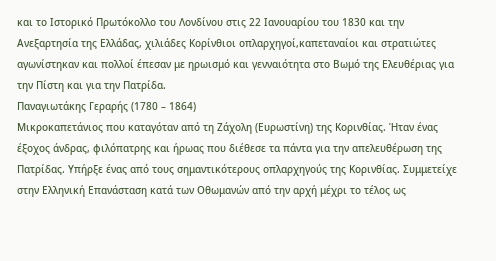και το Ιστορικό Πρωτόκολλο του Λονδίνου στις 22 Ιανουαρίου του 1830 και την Ανεξαρτησία της Ελλάδας, χιλιάδες Κορίνθιοι οπλαρχηγοί,καπεταναίοι και στρατιώτες αγωνίστηκαν και πολλοί έπεσαν με ηρωισμό και γενναιότητα στο Βωμό της Ελευθέριας για την Πίστη και για την Πατρίδα.
Παναγιωτάκης Γεραρής (1780 – 1864)
Μικροκαπετάνιος που καταγόταν από τη Ζάχολη (Ευρωστίνη) της Κορινθίας. Ήταν ένας έξοχος άνδρας, φιλόπατρης και ήρωας που διέθεσε τα πάντα για την απελευθέρωση της Πατρίδας. Υπήρξε ένας από τους σημαντικότερους οπλαρχηγούς της Κορινθίας. Συμμετείχε στην Ελληνική Επανάσταση κατά των Οθωμανών από την αρχή μέχρι το τέλος ως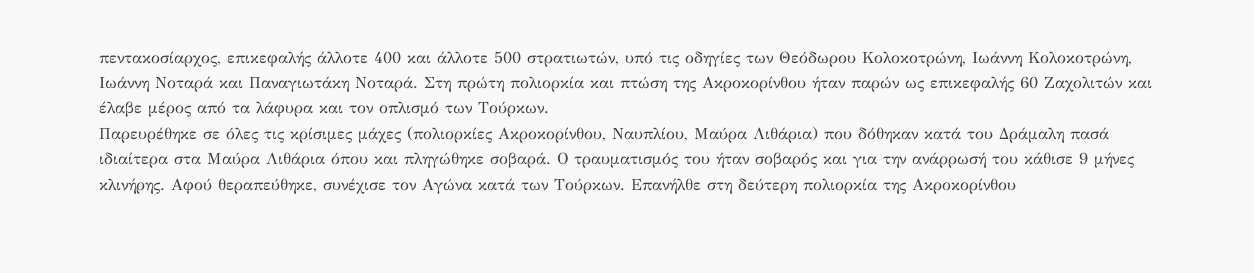πεντακοσίαρχος, επικεφαλής άλλοτε 400 και άλλοτε 500 στρατιωτών, υπό τις οδηγίες των Θεόδωρου Κολοκοτρώνη, Ιωάννη Κολοκοτρώνη, Ιωάννη Νοταρά και Παναγιωτάκη Νοταρά. Στη πρώτη πολιορκία και πτώση της Ακροκορίνθου ήταν παρών ως επικεφαλής 60 Ζαχολιτών και έλαβε μέρος από τα λάφυρα και τον οπλισμό των Τούρκων.
Παρευρέθηκε σε όλες τις κρίσιμες μάχες (πολιορκίες Ακροκορίνθου, Ναυπλίου, Μαύρα Λιθάρια) που δόθηκαν κατά του Δράμαλη πασά ιδιαίτερα στα Μαύρα Λιθάρια όπου και πληγώθηκε σοβαρά. Ο τραυματισμός του ήταν σοβαρός και για την ανάρρωσή του κάθισε 9 μήνες κλινήρης. Αφού θεραπεύθηκε, συνέχισε τον Αγώνα κατά των Τούρκων. Επανήλθε στη δεύτερη πολιορκία της Ακροκορίνθου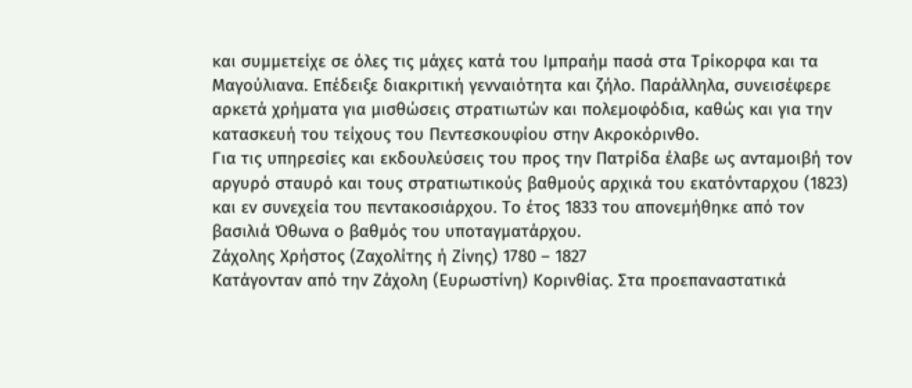και συμμετείχε σε όλες τις μάχες κατά του Ιμπραήμ πασά στα Τρίκορφα και τα Μαγούλιανα. Επέδειξε διακριτική γενναιότητα και ζήλο. Παράλληλα, συνεισέφερε αρκετά χρήματα για μισθώσεις στρατιωτών και πολεμοφόδια, καθώς και για την κατασκευή του τείχους του Πεντεσκουφίου στην Ακροκόρινθο.
Για τις υπηρεσίες και εκδουλεύσεις του προς την Πατρίδα έλαβε ως ανταμοιβή τον αργυρό σταυρό και τους στρατιωτικούς βαθμούς αρχικά του εκατόνταρχου (1823) και εν συνεχεία του πεντακοσιάρχου. Το έτος 1833 του απονεμήθηκε από τον βασιλιά Όθωνα ο βαθμός του υποταγματάρχου.
Ζάχολης Χρήστος (Ζαχολίτης ή Ζίνης) 1780 – 1827
Κατάγονταν από την Ζάχολη (Ευρωστίνη) Κορινθίας. Στα προεπαναστατικά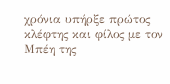χρόνια υπήρξε πρώτος κλέφτης και φίλος με τον Μπέη της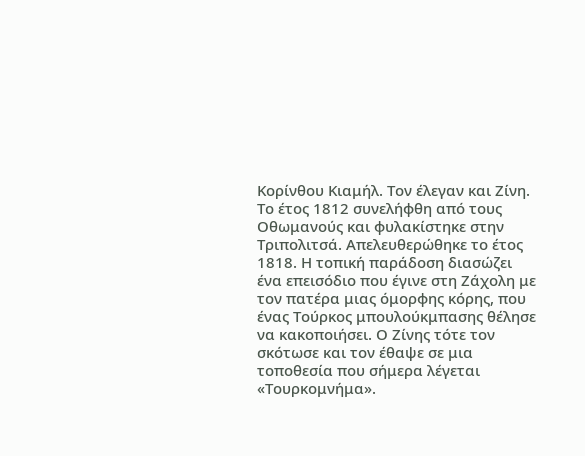Κορίνθου Κιαμήλ. Τον έλεγαν και Ζίνη. Το έτος 1812 συνελήφθη από τους Οθωμανούς και φυλακίστηκε στην Τριπολιτσά. Απελευθερώθηκε το έτος 1818. Η τοπική παράδοση διασώζει ένα επεισόδιο που έγινε στη Ζάχολη με τον πατέρα μιας όμορφης κόρης, που ένας Τούρκος μπουλούκμπασης θέλησε να κακοποιήσει. Ο Ζίνης τότε τον σκότωσε και τον έθαψε σε μια τοποθεσία που σήμερα λέγεται «Τουρκομνήμα».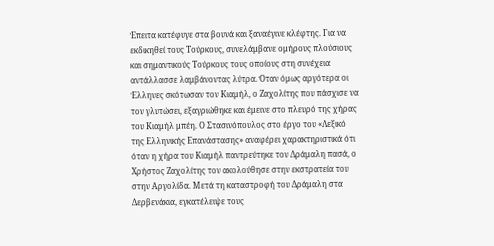Έπειτα κατέφυγε στα βουνά και ξαναέγινε κλέφτης. Για να εκδικηθεί τους Τούρκους, συνελάμβανε ομήρους πλούσιους και σημαντικούς Τούρκους τους οποίους στη συνέχεια αντάλλασσε λαμβάνοντας λύτρα. Όταν όμως αργότερα οι Έλληνες σκότωσαν τον Κιαμήλ, ο Ζαχολίτης που πάσχισε να τον γλυτώσει, εξαγριώθηκε και έμεινε στο πλευρό της χήρας του Κιαμήλ μπέη. Ο Στασινόπουλος στο έργο του «Λεξικό της Ελληνικής Επανάστασης» αναφέρει χαρακτηριστικά ότι όταν η χήρα του Κιαμήλ παντρεύτηκε τον Δράμαλη πασά, ο Χρήστος Ζαχολίτης τον ακολούθησε στην εκστρατεία του στην Αργολίδα. Μετά τη καταστροφή του Δράμαλη στα Δερβενάκια, εγκατέλειψε τους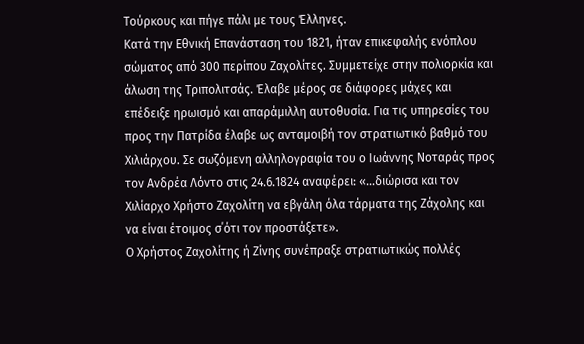Τούρκους και πήγε πάλι με τους Έλληνες.
Κατά την Εθνική Επανάσταση του 1821, ήταν επικεφαλής ενόπλου σώματος από 300 περίπου Ζαχολίτες. Συμμετείχε στην πολιορκία και άλωση της Τριπολιτσάς. Έλαβε μέρος σε διάφορες μάχες και επέδειξε ηρωισμό και απαράμιλλη αυτοθυσία. Για τις υπηρεσίες του προς την Πατρίδα έλαβε ως ανταμοιβή τον στρατιωτικό βαθμό του Χιλιάρχου. Σε σωζόμενη αλληλογραφία του ο Ιωάννης Νοταράς προς τον Ανδρέα Λόντο στις 24.6.1824 αναφέρει: «…διώρισα και τον Χιλίαρχο Χρήστο Ζαχολίτη να εβγάλη όλα τάρματα της Ζάχολης και να είναι έτοιμος σ΄ότι τον προστάξετε».
Ο Χρήστος Ζαχολίτης ή Ζίνης συνέπραξε στρατιωτικώς πολλές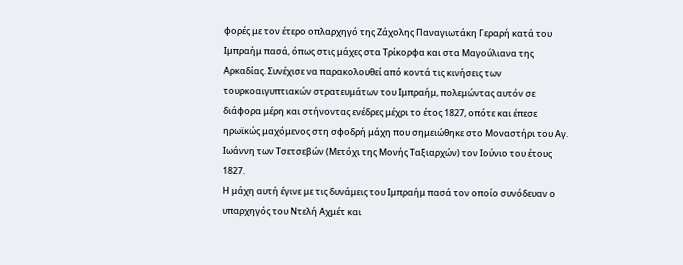φορές με τον έτερο οπλαρχηγό της Ζάχολης Παναγιωτάκη Γεραρή κατά του Ιμπραήμ πασά, όπως στις μάχες στα Τρίκορφα και στα Μαγούλιανα της Αρκαδίας. Συνέχισε να παρακολουθεί από κοντά τις κινήσεις των τουρκοαιγυπτιακών στρατευμάτων του Ιμπραήμ, πολεμώντας αυτόν σε διάφορα μέρη και στήνοντας ενέδρες μέχρι το έτος 1827, οπότε και έπεσε ηρωϊκώς μαχόμενος στη σφοδρή μάχη που σημειώθηκε στο Μοναστήρι του Αγ. Ιωάννη των Τσετσεβών (Μετόχι της Μονής Ταξιαρχών) τον Ιούνιο του έτους 1827.
Η μάχη αυτή έγινε με τις δυνάμεις του Ιμπραήμ πασά τον οποίο συνόδευαν ο υπαρχηγός του Ντελή Αχμέτ και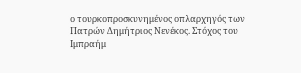ο τουρκοπροσκυνημένος οπλαρχηγός των Πατρών Δημήτριος Νενέκος. Στόχος του Ιμπραήμ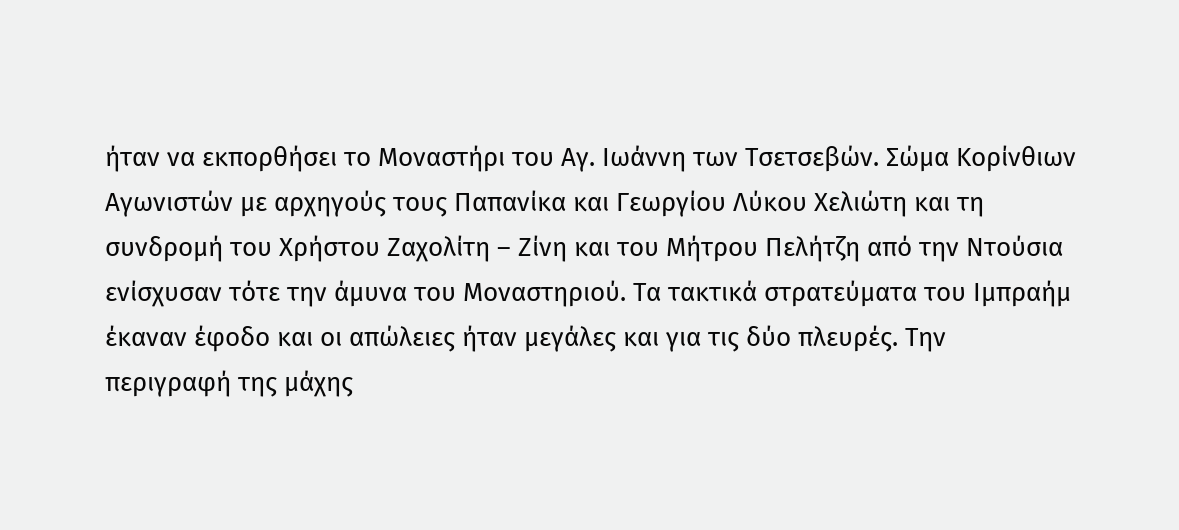ήταν να εκπορθήσει το Μοναστήρι του Αγ. Ιωάννη των Τσετσεβών. Σώμα Κορίνθιων Αγωνιστών με αρχηγούς τους Παπανίκα και Γεωργίου Λύκου Χελιώτη και τη συνδρομή του Χρήστου Ζαχολίτη – Ζίνη και του Μήτρου Πελήτζη από την Ντούσια ενίσχυσαν τότε την άμυνα του Μοναστηριού. Τα τακτικά στρατεύματα του Ιμπραήμ έκαναν έφοδο και οι απώλειες ήταν μεγάλες και για τις δύο πλευρές. Την περιγραφή της μάχης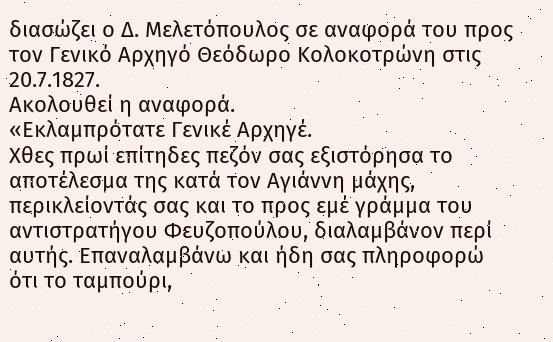διασώζει ο Δ. Μελετόπουλος σε αναφορά του προς τον Γενικό Αρχηγό Θεόδωρο Κολοκοτρώνη στις 20.7.1827.
Ακολουθεί η αναφορά.
«Εκλαμπρότατε Γενικέ Αρχηγέ.
Χθες πρωί επίτηδες πεζόν σας εξιστόρησα το αποτέλεσμα της κατά τον Αγιάννη μάχης, περικλείοντάς σας και το προς εμέ γράμμα του αντιστρατήγου Φευζοπούλου, διαλαμβάνον περί αυτής. Επαναλαμβάνω και ήδη σας πληροφορώ ότι το ταμπούρι,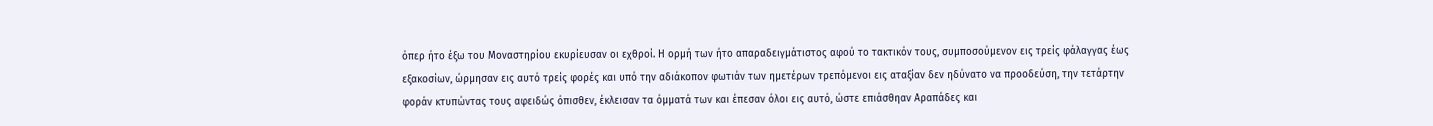όπερ ήτο έξω του Μοναστηρίου εκυρίευσαν οι εχθροί. Η ορμή των ήτο απαραδειγμάτιστος αφού το τακτικόν τους, συμποσούμενον εις τρείς φάλαγγας έως εξακοσίων, ώρμησαν εις αυτό τρείς φορές και υπό την αδιάκοπον φωτιάν των ημετέρων τρεπόμενοι εις αταξίαν δεν ηδύνατο να προοδεύση, την τετάρτην φοράν κτυπώντας τους αφειδώς όπισθεν, έκλεισαν τα όμματά των και έπεσαν όλοι εις αυτό, ώστε επιάσθηαν Αραπάδες και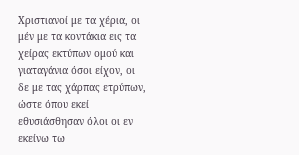Χριστιανοί με τα χέρια, οι μέν με τα κοντάκια εις τα χείρας εκτύπων ομού και γιαταγάνια όσοι είχον, οι δε με τας χάρπας ετρύπων, ώστε όπου εκεί εθυσιάσθησαν όλοι οι εν εκείνω τω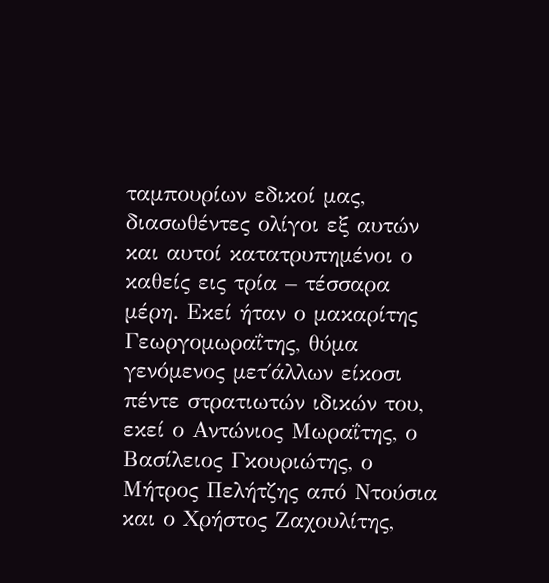ταμπουρίων εδικοί μας, διασωθέντες ολίγοι εξ αυτών και αυτοί κατατρυπημένοι ο καθείς εις τρία – τέσσαρα μέρη. Εκεί ήταν ο μακαρίτης Γεωργομωραΐτης, θύμα γενόμενος μετ΄άλλων είκοσι πέντε στρατιωτών ιδικών του, εκεί ο Αντώνιος Μωραΐτης, ο Βασίλειος Γκουριώτης, ο Μήτρος Πελήτζης από Ντούσια και ο Χρήστος Ζαχουλίτης,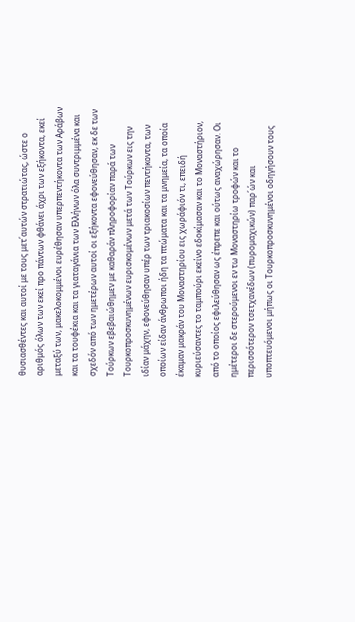θυσιασθέντες και αυτοί με τους μετ΄αυτών στρατιώτας, ώστε ο αριθμός όλων των εκεί προ πάντων φθάνει άχρι των εξήκοντα, εκεί μεταξύ των, μακελοκομμένοι ευρέθησαν υπερπεντήκοντα των Αράβων και τα τουφέκια και τα γιαταγάνια των Ελλήνων όλα συντριμμένα και σχεδόν από των ημετέρων αυτοί οι εξήκοντα εφονεύθησαν, εκ δε των Τούρκων εβεβαιώθημεν με καθαράν πληροφορίαν παρά των Τουρκοπροσκυνημένων ευρισκομένων μετά των Τούρκων εις την ιδίαν μάχην, εφονεύθησαν υπέρ των τριακοσίων πεντήκοντα, των οποίων είδαν άνθρωποι ήδη τα πτώματα και τα μνημεία, τα οποία έκαμαν μακράν του Μοναστηρίου εις χωράφιόν τι, επειδή κυριεύσαντες το ταμπούρι εκείνο εδοκίμασαν και το Μοναστήριον, από το οποίος εφιλεύθησαν ως έπρεπε και ούτως αναχώρησαν. Οι ημέτεροι δε στερούμενοι εν τω Μοναστηρίω τροφών και το περισσότερον τσετχανέδων (πυρομαχικών) παρ΄ών και υποπτευόμενοι μήπως οι Τουρκοπροσκυνημένοι οδηγήσουν τους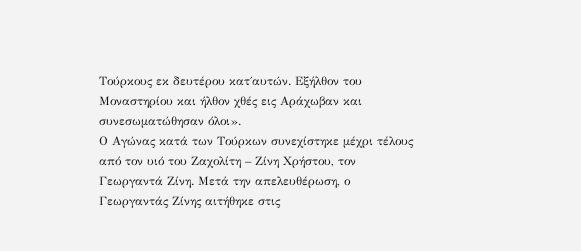Τούρκους εκ δευτέρου κατ΄αυτών. Εξήλθον του Μοναστηρίου και ήλθον χθές εις Αράχωβαν και συνεσωματώθησαν όλοι».
Ο Αγώνας κατά των Τούρκων συνεχίστηκε μέχρι τέλους από τον υιό του Ζαχολίτη – Ζίνη Χρήστου, τον Γεωργαντά Ζίνη. Μετά την απελευθέρωση, ο Γεωργαντάς Ζίνης αιτήθηκε στις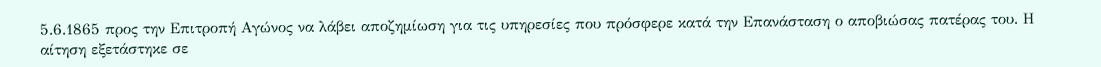5.6.1865 προς την Επιτροπή Αγώνος να λάβει αποζημίωση για τις υπηρεσίες που πρόσφερε κατά την Επανάσταση ο αποβιώσας πατέρας του. Η αίτηση εξετάστηκε σε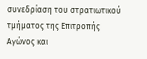συνεδρίαση του στρατιωτικού τμήματος της Επιτροπής Αγώνος και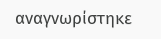αναγνωρίστηκε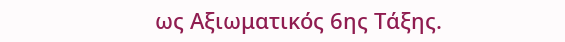ως Αξιωματικός 6ης Τάξης.